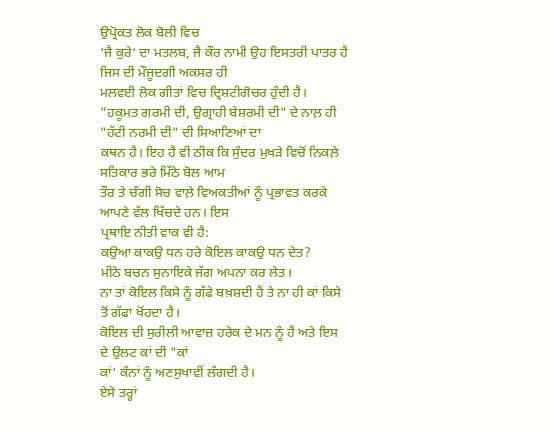ਉਪ੍ਰੋਕਤ ਲੋਕ ਬੋਲੀ ਵਿਚ
‘ਜੈ ਕੁਰੇ‘ ਦਾ ਮਤਲਬ, ਜੈ ਕੌਰ ਨਾਮੀ ਉਹ ਇਸਤਰੀ ਪਾਤਰ ਹੈ ਜਿਸ ਦੀ ਮੌਜੂਦਗੀ ਅਕਸਰ ਹੀ
ਮਲਵਈ ਲੋਕ ਗੀਤਾਂ ਵਿਚ ਦ੍ਰਿਸ਼ਟੀਗੋਚਰ ਹੁੰਦੀ ਹੈ।
"ਹਕੂਮਤ ਗਰਮੀ ਦੀ, ਉਗ੍ਰਾਹੀ ਬੇਸ਼ਰਮੀ ਦੀ" ਦੇ ਨਾਲ਼ ਹੀ "ਹੱਟੀ ਨਰਮੀ ਦੀ" ਦੀ ਸਿਆਣਿਆਂ ਦਾ
ਕਥਨ ਹੈ। ਇਹ ਹੈ ਵੀ ਠੀਕ ਕਿ ਸੁੰਦਰ ਮੁਖੜੇ ਵਿਚੋਂ ਨਿਕਲ਼ੇ ਸਤਿਕਾਰ ਭਰੇ ਮਿੱਠੇ ਬੋਲ ਆਮ
ਤੌਰ ਤੇ ਚੰਗੀ ਸੋਚ ਵਾਲ਼ੇ ਵਿਅਕਤੀਆਂ ਨੂੰ ਪ੍ਰਭਾਵਤ ਕਰਕੇ ਆਪਣੇ ਵੱਲ ਖਿੱਚਦੇ ਹਨ। ਇਸ
ਪ੍ਰਥਾਇ ਨੀਤੀ ਵਾਕ ਵੀ ਹੈ:
ਕਉਆ ਕਾਕਉ ਧਨ ਹਰੇ ਕੋਇਲ ਕਾਕਉ ਧਨ ਦੇਤ?
ਮੀਠੇ ਬਚਨ ਸੁਨਾਇਕੇ ਜੱਗ ਅਪਨਾ ਕਰ ਲੇਤ।
ਨਾ ਤਾਂ ਕੋਇਲ ਕਿਸੇ ਨੂੰ ਗੱਫੇ ਬਖ਼ਸ਼ਦੀ ਹੈ ਤੇ ਨਾ ਹੀ ਕਾਂ ਕਿਸੇ ਤੋਂ ਗੱਫਾ ਖੋਂਹਦਾ ਹੈ।
ਕੋਇਲ ਦੀ ਸੁਰੀਲੀ ਆਵਾਜ਼ ਹਰੇਕ ਦੇ ਮਨ ਨੂੰ ਹੈ ਅਤੇ ਇਸ ਦੇ ਉਲਟ ਕਾਂ ਦੀ "ਕਾਂ
ਕਾਂ‘ ਕੰਨਾਂ ਨੂੰ ਅਣਸੁਖਾਵੀਂ ਲੱਗਦੀ ਹੈ।
ਏਸੇ ਤਰ੍ਹਾਂ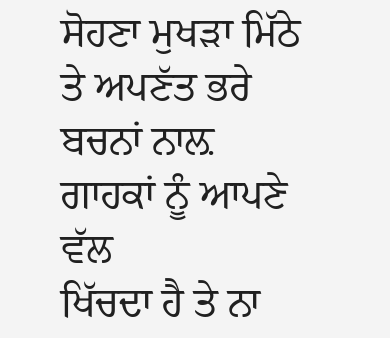ਸੋਹਣਾ ਮੁਖੜਾ ਮਿੱਠੇ ਤੇ ਅਪਣੱਤ ਭਰੇ ਬਚਨਾਂ ਨਾਲ਼ ਗਾਹਕਾਂ ਨੂੰ ਆਪਣੇ ਵੱਲ
ਖਿੱਚਦਾ ਹੈ ਤੇ ਨਾ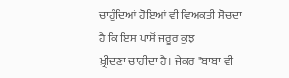ਚਾਹੁੰਦਿਆਂ ਹੋਇਆਂ ਵੀ ਵਿਅਕਤੀ ਸੋਚਦਾ ਹੈ ਕਿ ਇਸ ਪਾਸੋਂ ਜਰੂਰ ਕੁਝ
ਖ਼੍ਰੀਦਣਾ ਚਾਹੀਦਾ ਹੈ। ਜੇਕਰ "ਬਾਬਾ ਵੀ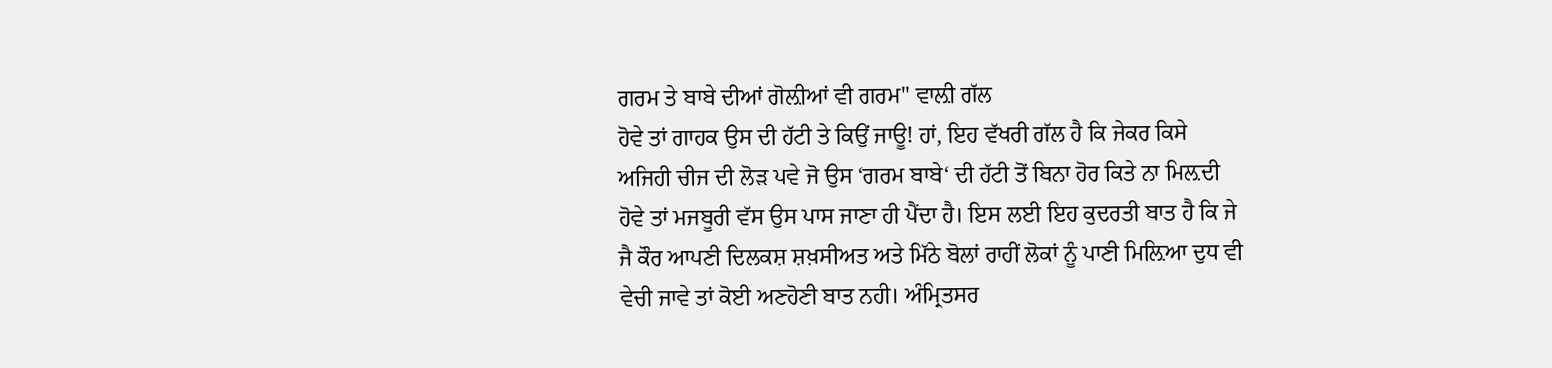ਗਰਮ ਤੇ ਬਾਬੇ ਦੀਆਂ ਗੋਲ਼ੀਆਂ ਵੀ ਗਰਮ" ਵਾਲ਼ੀ ਗੱਲ
ਹੋਵੇ ਤਾਂ ਗਾਹਕ ਉਸ ਦੀ ਹੱਟੀ ਤੇ ਕਿਉਂ ਜਾਊ! ਹਾਂ, ਇਹ ਵੱਖਰੀ ਗੱਲ ਹੈ ਕਿ ਜੇਕਰ ਕਿਸੇ
ਅਜਿਹੀ ਚੀਜ ਦੀ ਲੋੜ ਪਵੇ ਜੋ ਉਸ ‘ਗਰਮ ਬਾਬੇ‘ ਦੀ ਹੱਟੀ ਤੋਂ ਬਿਨਾ ਹੋਰ ਕਿਤੇ ਨਾ ਮਿਲ਼ਦੀ
ਹੋਵੇ ਤਾਂ ਮਜਬੂਰੀ ਵੱਸ ਉਸ ਪਾਸ ਜਾਣਾ ਹੀ ਪੈਂਦਾ ਹੈ। ਇਸ ਲਈ ਇਹ ਕੁਦਰਤੀ ਬਾਤ ਹੈ ਕਿ ਜੇ
ਜੈ ਕੌਰ ਆਪਣੀ ਦਿਲਕਸ਼ ਸ਼ਖ਼ਸੀਅਤ ਅਤੇ ਮਿੱਠੇ ਬੋਲਾਂ ਰਾਹੀਂ ਲੋਕਾਂ ਨੂੰ ਪਾਣੀ ਮਿਲ਼ਿਆ ਦੁਧ ਵੀ
ਵੇਚੀ ਜਾਵੇ ਤਾਂ ਕੋਈ ਅਣਹੋਣੀ ਬਾਤ ਨਹੀ। ਅੰਮ੍ਰਿਤਸਰ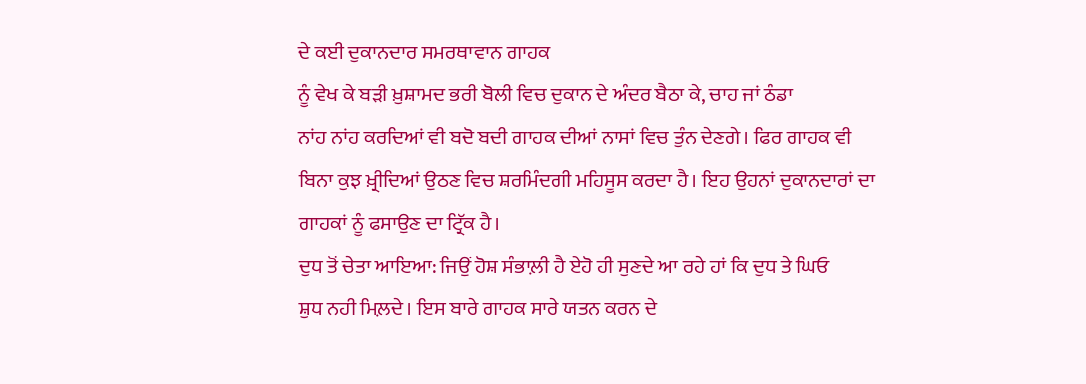ਦੇ ਕਈ ਦੁਕਾਨਦਾਰ ਸਮਰਥਾਵਾਨ ਗਾਹਕ
ਨੂੰ ਵੇਖ ਕੇ ਬੜੀ ਖ਼ੁਸ਼ਾਮਦ ਭਰੀ ਬੋਲੀ ਵਿਚ ਦੁਕਾਨ ਦੇ ਅੰਦਰ ਬੈਠਾ ਕੇ, ਚਾਹ ਜਾਂ ਠੰਡਾ
ਨਾਂਹ ਨਾਂਹ ਕਰਦਿਆਂ ਵੀ ਬਦੋ ਬਦੀ ਗਾਹਕ ਦੀਆਂ ਨਾਸਾਂ ਵਿਚ ਤੁੰਨ ਦੇਣਗੇ। ਫਿਰ ਗਾਹਕ ਵੀ
ਬਿਨਾ ਕੁਝ ਖ਼੍ਰੀਦਿਆਂ ਉਠਣ ਵਿਚ ਸ਼ਰਮਿੰਦਗੀ ਮਹਿਸੂਸ ਕਰਦਾ ਹੈ। ਇਹ ਉਹਨਾਂ ਦੁਕਾਨਦਾਰਾਂ ਦਾ
ਗਾਹਕਾਂ ਨੂੰ ਫਸਾਉਣ ਦਾ ਟ੍ਰਿੱਕ ਹੈ।
ਦੁਧ ਤੋਂ ਚੇਤਾ ਆਇਆ: ਜਿਉਂ ਹੋਸ਼ ਸੰਭਾਲ਼ੀ ਹੈ ਏਹੋ ਹੀ ਸੁਣਦੇ ਆ ਰਹੇ ਹਾਂ ਕਿ ਦੁਧ ਤੇ ਘਿਓ
ਸ਼ੁਧ ਨਹੀ ਮਿਲ਼ਦੇ। ਇਸ ਬਾਰੇ ਗਾਹਕ ਸਾਰੇ ਯਤਨ ਕਰਨ ਦੇ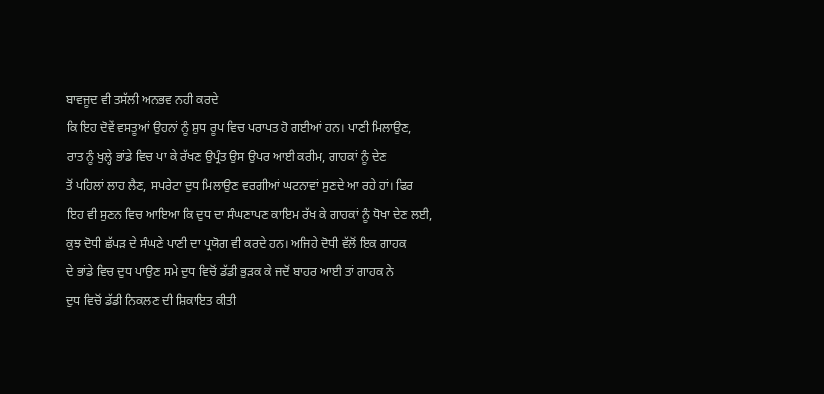ਬਾਵਜੂਦ ਵੀ ਤਸੱਲੀ ਅਨਭਵ ਨਹੀ ਕਰਦੇ
ਕਿ ਇਹ ਦੋਵੇਂ ਵਸਤੂਆਂ ਉਹਨਾਂ ਨੂੰ ਸ਼ੁਧ ਰੂਪ ਵਿਚ ਪਰਾਪਤ ਹੋ ਗਈਆਂ ਹਨ। ਪਾਣੀ ਮਿਲਾਉਣ,
ਰਾਤ ਨੂੰ ਖੁਲ੍ਹੇ ਭਾਂਡੇ ਵਿਚ ਪਾ ਕੇ ਰੱਖਣ ਉਪ੍ਰੰਤ ਉਸ ਉਪਰ ਆਈ ਕਰੀਮ, ਗਾਹਕਾਂ ਨੂੰ ਦੇਣ
ਤੋਂ ਪਹਿਲਾਂ ਲਾਹ ਲੈਣ, ਸਪਰੇਟਾ ਦੁਧ ਮਿਲਾਉਣ ਵਰਗੀਆਂ ਘਟਨਾਵਾਂ ਸੁਣਦੇ ਆ ਰਹੇ ਹਾਂ। ਫਿਰ
ਇਹ ਵੀ ਸੁਣਨ ਵਿਚ ਆਇਆ ਕਿ ਦੁਧ ਦਾ ਸੰਘਣਾਪਣ ਕਾਇਮ ਰੱਖ ਕੇ ਗਾਹਕਾਂ ਨੂੰ ਧੋਖਾ ਦੇਣ ਲਈ,
ਕੁਝ ਦੋਧੀ ਛੱਪੜ ਦੇ ਸੰਘਣੇ ਪਾਣੀ ਦਾ ਪ੍ਰਯੋਗ ਵੀ ਕਰਦੇ ਹਨ। ਅਜਿਹੇ ਦੋਧੀ ਵੱਲੋਂ ਇਕ ਗਾਹਕ
ਦੇ ਭਾਂਡੇ ਵਿਚ ਦੁਧ ਪਾਉਣ ਸਮੇ ਦੁਧ ਵਿਚੋਂ ਡੱਡੀ ਭੁੜਕ ਕੇ ਜਦੋਂ ਬਾਹਰ ਆਈ ਤਾਂ ਗਾਹਕ ਨੇ
ਦੁਧ ਵਿਚੋਂ ਡੱਡੀ ਨਿਕਲਣ ਦੀ ਸ਼ਿਕਾਇਤ ਕੀਤੀ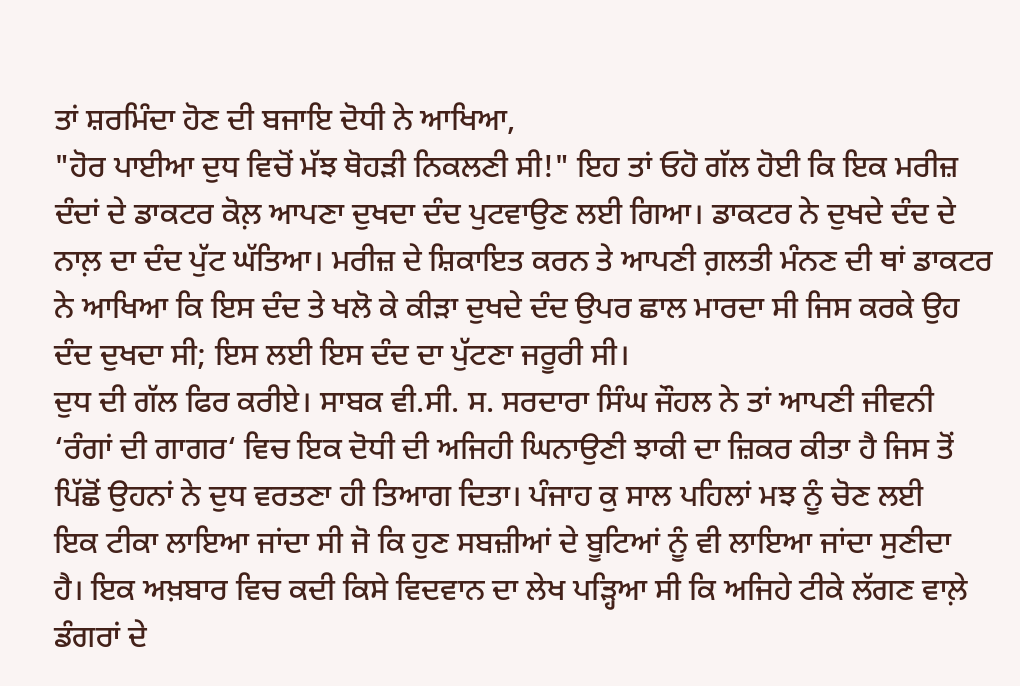ਤਾਂ ਸ਼ਰਮਿੰਦਾ ਹੋਣ ਦੀ ਬਜਾਇ ਦੋਧੀ ਨੇ ਆਖਿਆ,
"ਹੋਰ ਪਾਈਆ ਦੁਧ ਵਿਚੋਂ ਮੱਝ ਥੋਹੜੀ ਨਿਕਲਣੀ ਸੀ!" ਇਹ ਤਾਂ ਓਹੋ ਗੱਲ ਹੋਈ ਕਿ ਇਕ ਮਰੀਜ਼
ਦੰਦਾਂ ਦੇ ਡਾਕਟਰ ਕੋਲ਼ ਆਪਣਾ ਦੁਖਦਾ ਦੰਦ ਪੁਟਵਾਉਣ ਲਈ ਗਿਆ। ਡਾਕਟਰ ਨੇ ਦੁਖਦੇ ਦੰਦ ਦੇ
ਨਾਲ਼ ਦਾ ਦੰਦ ਪੁੱਟ ਘੱਤਿਆ। ਮਰੀਜ਼ ਦੇ ਸ਼ਿਕਾਇਤ ਕਰਨ ਤੇ ਆਪਣੀ ਗ਼ਲਤੀ ਮੰਨਣ ਦੀ ਥਾਂ ਡਾਕਟਰ
ਨੇ ਆਖਿਆ ਕਿ ਇਸ ਦੰਦ ਤੇ ਖਲੋ ਕੇ ਕੀੜਾ ਦੁਖਦੇ ਦੰਦ ਉਪਰ ਛਾਲ ਮਾਰਦਾ ਸੀ ਜਿਸ ਕਰਕੇ ਉਹ
ਦੰਦ ਦੁਖਦਾ ਸੀ; ਇਸ ਲਈ ਇਸ ਦੰਦ ਦਾ ਪੁੱਟਣਾ ਜਰੂਰੀ ਸੀ।
ਦੁਧ ਦੀ ਗੱਲ ਫਿਰ ਕਰੀਏ। ਸਾਬਕ ਵੀ.ਸੀ. ਸ. ਸਰਦਾਰਾ ਸਿੰਘ ਜੌਹਲ ਨੇ ਤਾਂ ਆਪਣੀ ਜੀਵਨੀ
‘ਰੰਗਾਂ ਦੀ ਗਾਗਰ‘ ਵਿਚ ਇਕ ਦੋਧੀ ਦੀ ਅਜਿਹੀ ਘਿਨਾਉਣੀ ਝਾਕੀ ਦਾ ਜ਼ਿਕਰ ਕੀਤਾ ਹੈ ਜਿਸ ਤੋਂ
ਪਿੱਛੋਂ ਉਹਨਾਂ ਨੇ ਦੁਧ ਵਰਤਣਾ ਹੀ ਤਿਆਗ ਦਿਤਾ। ਪੰਜਾਹ ਕੁ ਸਾਲ ਪਹਿਲਾਂ ਮਝ ਨੂੰ ਚੋਣ ਲਈ
ਇਕ ਟੀਕਾ ਲਾਇਆ ਜਾਂਦਾ ਸੀ ਜੋ ਕਿ ਹੁਣ ਸਬਜ਼ੀਆਂ ਦੇ ਬੂਟਿਆਂ ਨੂੰ ਵੀ ਲਾਇਆ ਜਾਂਦਾ ਸੁਣੀਦਾ
ਹੈ। ਇਕ ਅਖ਼ਬਾਰ ਵਿਚ ਕਦੀ ਕਿਸੇ ਵਿਦਵਾਨ ਦਾ ਲੇਖ ਪੜ੍ਹਿਆ ਸੀ ਕਿ ਅਜਿਹੇ ਟੀਕੇ ਲੱਗਣ ਵਾਲ਼ੇ
ਡੰਗਰਾਂ ਦੇ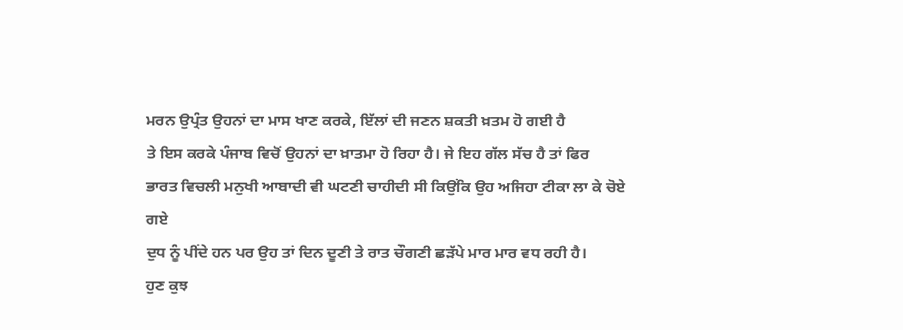ਮਰਨ ਉਪ੍ਰੰਤ ਉਹਨਾਂ ਦਾ ਮਾਸ ਖਾਣ ਕਰਕੇ, ਇੱਲਾਂ ਦੀ ਜਣਨ ਸ਼ਕਤੀ ਖ਼ਤਮ ਹੋ ਗਈ ਹੈ
ਤੇ ਇਸ ਕਰਕੇ ਪੰਜਾਬ ਵਿਚੋਂ ਉਹਨਾਂ ਦਾ ਖ਼ਾਤਮਾ ਹੋ ਰਿਹਾ ਹੈ। ਜੇ ਇਹ ਗੱਲ ਸੱਚ ਹੈ ਤਾਂ ਫਿਰ
ਭਾਰਤ ਵਿਚਲੀ ਮਨੁਖੀ ਆਬਾਦੀ ਵੀ ਘਟਣੀ ਚਾਹੀਦੀ ਸੀ ਕਿਉਂਕਿ ਉਹ ਅਜਿਹਾ ਟੀਕਾ ਲਾ ਕੇ ਚੋਏ ਗਏ
ਦੁਧ ਨੂੰ ਪੀਂਦੇ ਹਨ ਪਰ ਉਹ ਤਾਂ ਦਿਨ ਦੂਣੀ ਤੇ ਰਾਤ ਚੌਗਣੀ ਛੜੱਪੇ ਮਾਰ ਮਾਰ ਵਧ ਰਹੀ ਹੈ।
ਹੁਣ ਕੁਝ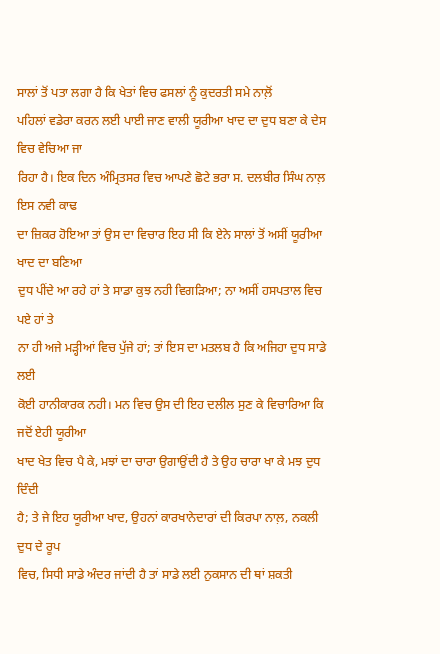ਸਾਲਾਂ ਤੋਂ ਪਤਾ ਲਗਾ ਹੈ ਕਿ ਖੇਤਾਂ ਵਿਚ ਫਸਲਾਂ ਨੂੰ ਕੁਦਰਤੀ ਸਮੇ ਨਾਲ਼ੋਂ
ਪਹਿਲਾਂ ਵਡੇਰਾ ਕਰਨ ਲਈ ਪਾਈ ਜਾਣ ਵਾਲੀ ਯੂਰੀਆ ਖਾਦ ਦਾ ਦੁਧ ਬਣਾ ਕੇ ਦੇਸ ਵਿਚ ਵੇਚਿਆ ਜਾ
ਰਿਹਾ ਹੈ। ਇਕ ਦਿਨ ਅੰਮ੍ਰਿਤਸਰ ਵਿਚ ਆਪਣੇ ਛੋਟੇ ਭਰਾ ਸ. ਦਲਬੀਰ ਸਿੰਘ ਨਾਲ਼ ਇਸ ਨਵੀ ਕਾਢ
ਦਾ ਜ਼ਿਕਰ ਹੋਇਆ ਤਾਂ ਉਸ ਦਾ ਵਿਚਾਰ ਇਹ ਸੀ ਕਿ ਏਨੇ ਸਾਲਾਂ ਤੋਂ ਅਸੀਂ ਯੂਰੀਆ ਖਾਦ ਦਾ ਬਣਿਆ
ਦੁਧ ਪੀਂਦੇ ਆ ਰਹੇ ਹਾਂ ਤੇ ਸਾਡਾ ਕੁਝ ਨਹੀ ਵਿਗੜਿਆ; ਨਾ ਅਸੀਂ ਹਸਪਤਾਲ ਵਿਚ ਪਏ ਹਾਂ ਤੇ
ਨਾ ਹੀ ਅਜੇ ਮੜ੍ਹੀਆਂ ਵਿਚ ਪੁੱਜੇ ਹਾਂ; ਤਾਂ ਇਸ ਦਾ ਮਤਲਬ ਹੈ ਕਿ ਅਜਿਹਾ ਦੁਧ ਸਾਡੇ ਲਈ
ਕੋਈ ਹਾਨੀਕਾਰਕ ਨਹੀ। ਮਨ ਵਿਚ ਉਸ ਦੀ ਇਹ ਦਲੀਲ ਸੁਣ ਕੇ ਵਿਚਾਰਿਆ ਕਿ ਜਦੋਂ ਏਹੀ ਯੂਰੀਆ
ਖਾਦ ਖੇਤ ਵਿਚ ਪੈ ਕੇ, ਮਝਾਂ ਦਾ ਚਾਰਾ ਉਗਾਉਂਦੀ ਹੈ ਤੇ ਉਹ ਚਾਰਾ ਖਾ ਕੇ ਮਝ ਦੁਧ ਦਿੰਦੀ
ਹੈ; ਤੇ ਜੇ ਇਹ ਯੂਰੀਆ ਖਾਦ, ਉਹਨਾਂ ਕਾਰਖਾਨੇਦਾਰਾਂ ਦੀ ਕਿਰਪਾ ਨਾਲ਼, ਨਕਲੀ ਦੁਧ ਦੇ ਰੂਪ
ਵਿਚ, ਸਿਧੀ ਸਾਡੇ ਅੰਦਰ ਜਾਂਦੀ ਹੈ ਤਾਂ ਸਾਡੇ ਲਈ ਨੁਕਸਾਨ ਦੀ ਥਾਂ ਸ਼ਕਤੀ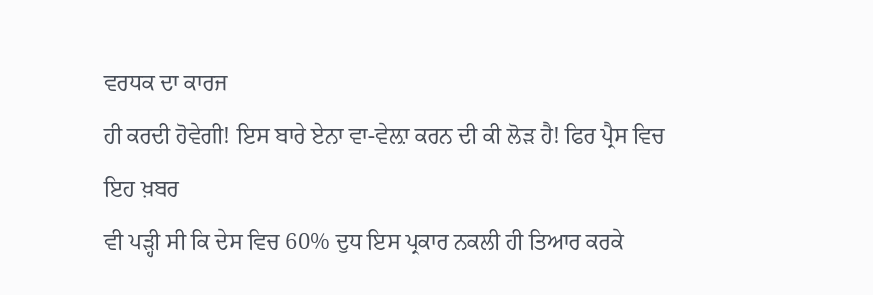ਵਰਧਕ ਦਾ ਕਾਰਜ
ਹੀ ਕਰਦੀ ਹੋਵੇਗੀ! ਇਸ ਬਾਰੇ ਏਨਾ ਵਾ-ਵੇਲ਼ਾ ਕਰਨ ਦੀ ਕੀ ਲੋੜ ਹੈ! ਫਿਰ ਪ੍ਰੈਸ ਵਿਚ ਇਹ ਖ਼ਬਰ
ਵੀ ਪੜ੍ਹੀ ਸੀ ਕਿ ਦੇਸ ਵਿਚ 60% ਦੁਧ ਇਸ ਪ੍ਰਕਾਰ ਨਕਲੀ ਹੀ ਤਿਆਰ ਕਰਕੇ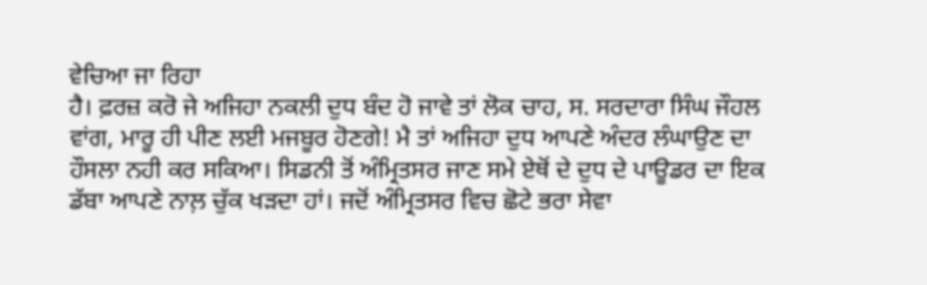ਵੇਚਿਆ ਜਾ ਰਿਹਾ
ਹੈ। ਫ਼ਰਜ਼ ਕਰੋ ਜੇ ਅਜਿਹਾ ਨਕਲੀ ਦੁਧ ਬੰਦ ਹੋ ਜਾਵੇ ਤਾਂ ਲੋਕ ਚਾਹ, ਸ. ਸਰਦਾਰਾ ਸਿੰਘ ਜੌਹਲ
ਵਾਂਗ, ਮਾਰੂ ਹੀ ਪੀਣ ਲਈ ਮਜਬੂਰ ਹੋਣਗੇ! ਮੈ ਤਾਂ ਅਜਿਹਾ ਦੁਧ ਆਪਣੇ ਅੰਦਰ ਲੰਘਾਉਣ ਦਾ
ਹੌਸਲਾ ਨਹੀ ਕਰ ਸਕਿਆ। ਸਿਡਨੀ ਤੋਂ ਅੰਮ੍ਰਿਤਸਰ ਜਾਣ ਸਮੇ ਏਥੋਂ ਦੇ ਦੁਧ ਦੇ ਪਾਊਡਰ ਦਾ ਇਕ
ਡੱਬਾ ਆਪਣੇ ਨਾਲ਼ ਚੁੱਕ ਖੜਦਾ ਹਾਂ। ਜਦੋਂ ਅੰਮ੍ਰਿਤਸਰ ਵਿਚ ਛੋਟੇ ਭਰਾ ਸੇਵਾ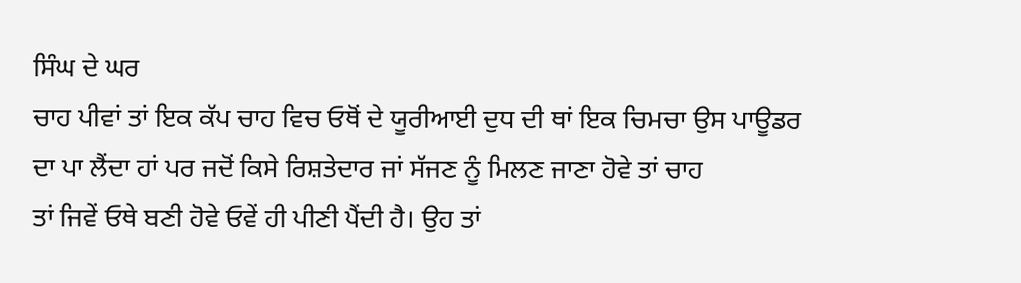ਸਿੰਘ ਦੇ ਘਰ
ਚਾਹ ਪੀਵਾਂ ਤਾਂ ਇਕ ਕੱਪ ਚਾਹ ਵਿਚ ਓਥੋਂ ਦੇ ਯੂਰੀਆਈ ਦੁਧ ਦੀ ਥਾਂ ਇਕ ਚਿਮਚਾ ਉਸ ਪਾਊਡਰ
ਦਾ ਪਾ ਲੈਂਦਾ ਹਾਂ ਪਰ ਜਦੋਂ ਕਿਸੇ ਰਿਸ਼ਤੇਦਾਰ ਜਾਂ ਸੱਜਣ ਨੂੰ ਮਿਲਣ ਜਾਣਾ ਹੋਵੇ ਤਾਂ ਚਾਹ
ਤਾਂ ਜਿਵੇਂ ਓਥੇ ਬਣੀ ਹੋਵੇ ਓਵੇਂ ਹੀ ਪੀਣੀ ਪੈਂਦੀ ਹੈ। ਉਹ ਤਾਂ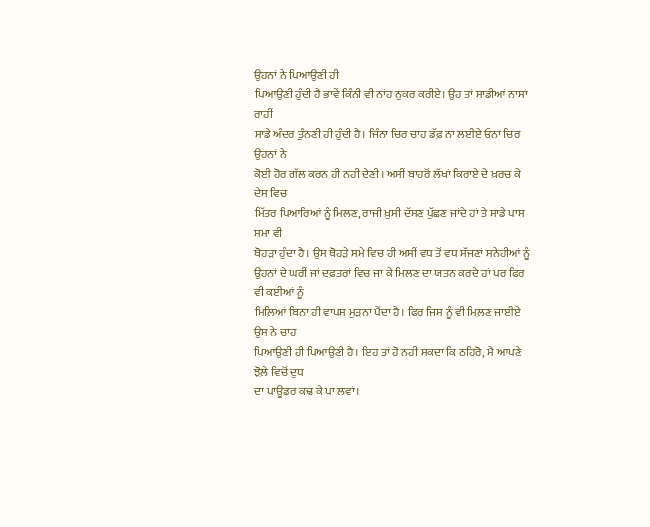ਉਹਨਾਂ ਨੇ ਪਿਆਉਣੀ ਹੀ
ਪਿਆਉਣੀ ਹੁੰਦੀ ਹੈ ਭਾਵੇਂ ਕਿੰਨੀ ਵੀ ਨਾਂਹ ਨੁਕਰ ਕਰੀਏ। ਉਹ ਤਾਂ ਸਾਡੀਆਂ ਨਾਸਾਂ ਰਾਹੀਂ
ਸਾਡੇ ਅੰਦਰ ਤੁੰਨਣੀ ਹੀ ਹੁੰਦੀ ਹੈ। ਜਿੰਨਾ ਚਿਰ ਚਾਹ ਡੱਫ਼ ਨਾ ਲਈਏ ਓਨਾ ਚਿਰ ਉਹਨਾਂ ਨੇ
ਕੋਈ ਹੋਰ ਗੱਲ ਕਰਨ ਹੀ ਨਹੀ ਦੇਣੀ। ਅਸੀਂ ਬਾਹਰੋਂ ਲੱਖਾਂ ਕਿਰਾਏ ਦੇ ਖ਼ਰਚ ਕੇ ਦੇਸ ਵਿਚ
ਮਿੱਤਰ ਪਿਆਰਿਆਂ ਨੂੰ ਮਿਲਣ, ਰਾਜੀ ਖ਼ੁਸੀ ਦੱਸਣ ਪੁੱਛਣ ਜਾਂਦੇ ਹਾਂ ਤੇ ਸਾਡੇ ਪਾਸ ਸਮਾ ਵੀ
ਥੋਹੜਾ ਹੁੰਦਾ ਹੈ। ਉਸ ਥੋਹੜੇ ਸਮੇ ਵਿਚ ਹੀ ਅਸੀਂ ਵਧ ਤੋਂ ਵਧ ਸੱਜਣਾਂ ਸਨੇਹੀਆਂ ਨੂੰ
ਉਹਨਾਂ ਦੇ ਘਰੀਂ ਜਾਂ ਦਫ਼ਤਰਾਂ ਵਿਚ ਜਾ ਕੇ ਮਿਲਣ ਦਾ ਯਤਨ ਕਰਦੇ ਹਾਂ ਪਰ ਫਿਰ ਵੀ ਕਈਆਂ ਨੂੰ
ਮਿਲ਼ਿਆਂ ਬਿਨਾ ਹੀ ਵਾਪਸ ਮੁੜਨਾ ਪੈਂਦਾ ਹੈ। ਫਿਰ ਜਿਸ ਨੂੰ ਵੀ ਮਿਲ਼ਣ ਜਾਈਏ ਉਸ ਨੇ ਚਾਹ
ਪਿਆਉਣੀ ਹੀ ਪਿਆਉਣੀ ਹੈ। ਇਹ ਤਾਂ ਹੋ ਨਹੀ ਸਕਦਾ ਕਿ ਠਹਿਰੋ, ਮੈ ਆਪਣੇ ਝੋਲ਼ੇ ਵਿਚੋਂ ਦੁਧ
ਦਾ ਪਾਊਡਰ ਕਢ ਕੇ ਪਾ ਲਵਾਂ।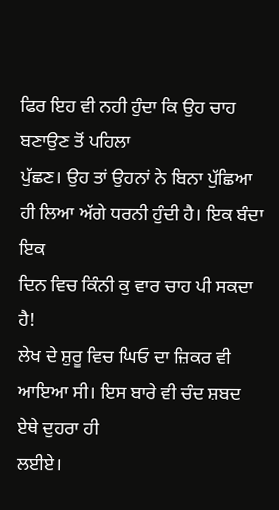ਫਿਰ ਇਹ ਵੀ ਨਹੀ ਹੁੰਦਾ ਕਿ ਉਹ ਚਾਹ ਬਣਾਉਣ ਤੋਂ ਪਹਿਲਾ
ਪੁੱਛਣ। ਉਹ ਤਾਂ ਉਹਨਾਂ ਨੇ ਬਿਨਾ ਪੁੱਛਿਆ ਹੀ ਲਿਆ ਅੱਗੇ ਧਰਨੀ ਹੁੰਦੀ ਹੈ। ਇਕ ਬੰਦਾ ਇਕ
ਦਿਨ ਵਿਚ ਕਿੰਨੀ ਕੁ ਵਾਰ ਚਾਹ ਪੀ ਸਕਦਾ ਹੈ!
ਲੇਖ ਦੇ ਸ਼ੁਰੂ ਵਿਚ ਘਿਓ ਦਾ ਜ਼ਿਕਰ ਵੀ ਆਇਆ ਸੀ। ਇਸ ਬਾਰੇ ਵੀ ਚੰਦ ਸ਼ਬਦ ਏਥੇ ਦੁਹਰਾ ਹੀ
ਲਈਏ।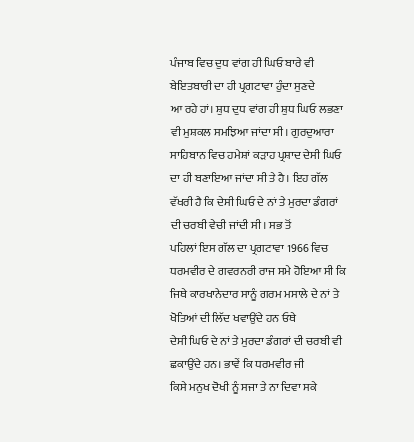ਪੰਜਾਬ ਵਿਚ ਦੁਧ ਵਾਂਗ ਹੀ ਘਿਓ ਬਾਰੇ ਵੀ ਬੇਇਤਬਾਰੀ ਦਾ ਹੀ ਪ੍ਰਗਟਾਵਾ ਹੁੰਦਾ ਸੁਣਦੇ
ਆ ਰਹੇ ਹਾਂ। ਸ਼ੁਧ ਦੁਧ ਵਾਂਗ ਹੀ ਸ਼ੁਧ ਘਿਓ ਲਭਣਾ ਵੀ ਮੁਸ਼ਕਲ ਸਮਝਿਆ ਜਾਂਦਾ ਸੀ। ਗੁਰਦੁਆਰਾ
ਸਾਹਿਬਾਨ ਵਿਚ ਹਮੇਸ਼ਾਂ ਕੜਾਹ ਪ੍ਰਸ਼ਾਦ ਦੇਸੀ ਘਿਓ ਦਾ ਹੀ ਬਣਾਇਆ ਜਾਂਦਾ ਸੀ ਤੇ ਹੈ। ਇਹ ਗੱਲ
ਵੱਖਰੀ ਹੈ ਕਿ ਦੇਸੀ ਘਿਓ ਦੇ ਨਾਂ ਤੇ ਮੁਰਦਾ ਡੰਗਰਾਂ ਦੀ ਚਰਬੀ ਵੇਚੀ ਜਾਂਦੀ ਸੀ। ਸਭ ਤੋਂ
ਪਹਿਲਾਂ ਇਸ ਗੱਲ ਦਾ ਪ੍ਰਗਟਾਵਾ 1966 ਵਿਚ ਧਰਮਵੀਰ ਦੇ ਗਵਰਨਰੀ ਰਾਜ ਸਮੇ ਹੋਇਆ ਸੀ ਕਿ
ਜਿਥੇ ਕਾਰਖਾਨੇਦਾਰ ਸਾਨੂੰ ਗਰਮ ਮਸਾਲੇ ਦੇ ਨਾਂ ਤੇ ਖੋਤਿਆਂ ਦੀ ਲਿੱਦ ਖਵਾਉਂਦੇ ਹਨ ਓਥੇ
ਦੇਸੀ ਘਿਓ ਦੇ ਨਾਂ ਤੇ ਮੁਰਦਾ ਡੰਗਰਾਂ ਦੀ ਚਰਬੀ ਵੀ ਛਕਾਉਂਦੇ ਹਨ। ਭਾਵੇਂ ਕਿ ਧਰਮਵੀਰ ਜੀ
ਕਿਸੇ ਮਨੁਖ ਦੋਖੀ ਨੂੰ ਸਜਾ ਤੇ ਨਾ ਦਿਵਾ ਸਕੇ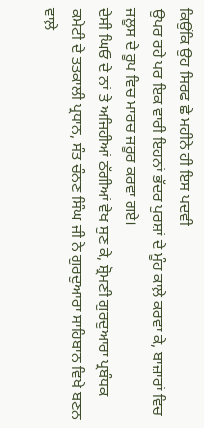ਕਿਉਂਕਿ ਉਹ ਸਿਰਫ ਛੇ ਮਹੀਨੇ ਹੀ ਇਸ ਪਦਵੀ
ਉਪਰ ਰਹੇ ਪਰ ਇਕ ਵਾਰੀ ਇਹਨਾਂ ਭੱਦਰ ਪੁਰਸ਼ਾਂ ਦੇ ਮੂੰਹ ਕਾਲ਼ੇ ਕਰਵਾ ਕੇ, ਬਾਜ਼ਾਰਾਂ ਵਿਚ
ਜਲੂਸ ਦੇ ਰੂਪ ਵਿਚ ਮਾਰਚ ਜਰੂਰ ਕਰਵਾ ਗਏ।
ਦੇਸੀ ਘਿਓ ਦੇ ਨਾਂ ਤੇ ਅਜਿਹੀਆਂ ਠੱਗੀਆਂ ਵੇਖ ਸੁਣ ਕੇ, ਸ਼੍ਰੋਮਣੀ ਗੁਰਦੁਆਰਾ ਪ੍ਰਬੰਧਕ
ਕਮੇਟੀ ਦੇ ਤਤਕਾਲੀ ਪ੍ਰਧਾਨ, ਸੰਤ ਚੰਨਣ ਸਿੰਘ ਜੀ ਨੇ ਗੁਰਦੁਆਰਾ ਸਾਹਿਬਾਨ ਵਿਖੇ ਬਣਨ ਵਾਲ਼ੇ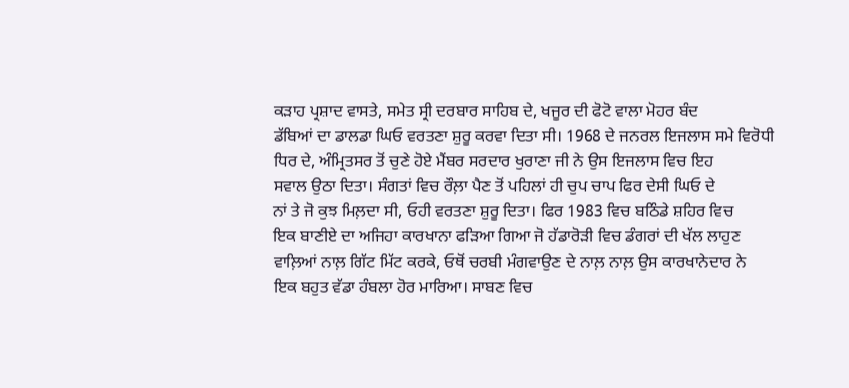ਕੜਾਹ ਪ੍ਰਸ਼ਾਦ ਵਾਸਤੇ, ਸਮੇਤ ਸ੍ਰੀ ਦਰਬਾਰ ਸਾਹਿਬ ਦੇ, ਖਜੂਰ ਦੀ ਫੋਟੋ ਵਾਲਾ ਮੋਹਰ ਬੰਦ
ਡੱਬਿਆਂ ਦਾ ਡਾਲਡਾ ਘਿਓ ਵਰਤਣਾ ਸ਼ੁਰੂ ਕਰਵਾ ਦਿਤਾ ਸੀ। 1968 ਦੇ ਜਨਰਲ ਇਜਲਾਸ ਸਮੇ ਵਿਰੋਧੀ
ਧਿਰ ਦੇ, ਅੰਮ੍ਰਿਤਸਰ ਤੋਂ ਚੁਣੇ ਹੋਏ ਮੈਂਬਰ ਸਰਦਾਰ ਖੁਰਾਣਾ ਜੀ ਨੇ ਉਸ ਇਜਲਾਸ ਵਿਚ ਇਹ
ਸਵਾਲ ਉਠਾ ਦਿਤਾ। ਸੰਗਤਾਂ ਵਿਚ ਰੌਲ਼ਾ ਪੈਣ ਤੋਂ ਪਹਿਲਾਂ ਹੀ ਚੁਪ ਚਾਪ ਫਿਰ ਦੇਸੀ ਘਿਓ ਦੇ
ਨਾਂ ਤੇ ਜੋ ਕੁਝ ਮਿਲ਼ਦਾ ਸੀ, ਓਹੀ ਵਰਤਣਾ ਸ਼ੁਰੂ ਦਿਤਾ। ਫਿਰ 1983 ਵਿਚ ਬਠਿੰਡੇ ਸ਼ਹਿਰ ਵਿਚ
ਇਕ ਬਾਣੀਏ ਦਾ ਅਜਿਹਾ ਕਾਰਖਾਨਾ ਫੜਿਆ ਗਿਆ ਜੋ ਹੱਡਾਰੋੜੀ ਵਿਚ ਡੰਗਰਾਂ ਦੀ ਖੱਲ ਲਾਹੁਣ
ਵਾਲ਼ਿਆਂ ਨਾਲ਼ ਗਿੱਟ ਮਿੱਟ ਕਰਕੇ, ਓਥੋਂ ਚਰਬੀ ਮੰਗਵਾਉਣ ਦੇ ਨਾਲ਼ ਨਾਲ਼ ਉਸ ਕਾਰਖਾਨੇਦਾਰ ਨੇ
ਇਕ ਬਹੁਤ ਵੱਡਾ ਹੰਬਲਾ ਹੋਰ ਮਾਰਿਆ। ਸਾਬਣ ਵਿਚ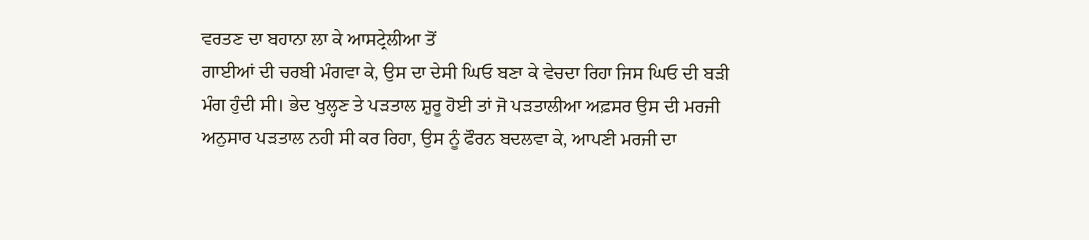ਵਰਤਣ ਦਾ ਬਹਾਨਾ ਲਾ ਕੇ ਆਸਟ੍ਰੇਲੀਆ ਤੋਂ
ਗਾਈਆਂ ਦੀ ਚਰਬੀ ਮੰਗਵਾ ਕੇ, ਉਸ ਦਾ ਦੇਸੀ ਘਿਓ ਬਣਾ ਕੇ ਵੇਚਦਾ ਰਿਹਾ ਜਿਸ ਘਿਓ ਦੀ ਬੜੀ
ਮੰਗ ਹੁੰਦੀ ਸੀ। ਭੇਦ ਖੁਲ੍ਹਣ ਤੇ ਪੜਤਾਲ ਸ਼ੁਰੂ ਹੋਈ ਤਾਂ ਜੋ ਪੜਤਾਲੀਆ ਅਫ਼ਸਰ ਉਸ ਦੀ ਮਰਜੀ
ਅਨੁਸਾਰ ਪੜਤਾਲ ਨਹੀ ਸੀ ਕਰ ਰਿਹਾ, ਉਸ ਨੂੰ ਫੌਰਨ ਬਦਲਵਾ ਕੇ, ਆਪਣੀ ਮਰਜੀ ਦਾ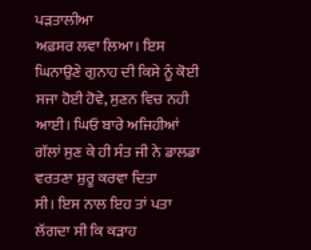ਪੜਤਾਲੀਆ
ਅਫ਼ਸਰ ਲਵਾ ਲਿਆ। ਇਸ ਘਿਨਾਉਣੇ ਗੁਨਾਹ ਦੀ ਕਿਸੇ ਨੂੰ ਕੋਈ ਸਜਾ ਹੋਈ ਹੋਵੇ, ਸੁਣਨ ਵਿਚ ਨਹੀ
ਆਈ। ਘਿਓ ਬਾਰੇ ਅਜਿਹੀਆਂ ਗੱਲਾਂ ਸੁਣ ਕੇ ਹੀ ਸੰਤ ਜੀ ਨੇ ਡਾਲਡਾ ਵਰਤਣਾ ਸ਼ੁਰੂ ਕਰਵਾ ਦਿਤਾ
ਸੀ। ਇਸ ਨਾਲ ਇਹ ਤਾਂ ਪਤਾ ਲੱਗਦਾ ਸੀ ਕਿ ਕੜਾਹ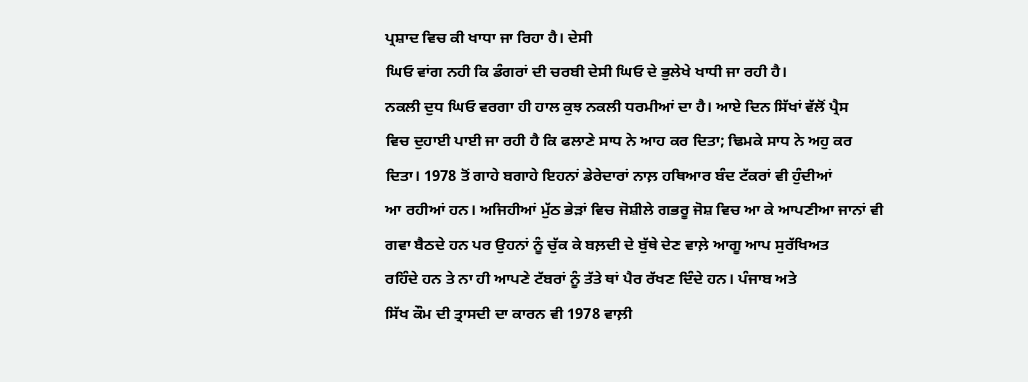ਪ੍ਰਸ਼ਾਦ ਵਿਚ ਕੀ ਖਾਧਾ ਜਾ ਰਿਹਾ ਹੈ। ਦੇਸੀ
ਘਿਓ ਵਾਂਗ ਨਹੀ ਕਿ ਡੰਗਰਾਂ ਦੀ ਚਰਬੀ ਦੇਸੀ ਘਿਓ ਦੇ ਭੁਲੇਖੇ ਖਾਧੀ ਜਾ ਰਹੀ ਹੈ।
ਨਕਲੀ ਦੁਧ ਘਿਓ ਵਰਗਾ ਹੀ ਹਾਲ ਕੁਝ ਨਕਲੀ ਧਰਮੀਆਂ ਦਾ ਹੈ। ਆਏ ਦਿਨ ਸਿੱਖਾਂ ਵੱਲੋਂ ਪ੍ਰੈਸ
ਵਿਚ ਦੁਹਾਈ ਪਾਈ ਜਾ ਰਹੀ ਹੈ ਕਿ ਫਲਾਣੇ ਸਾਧ ਨੇ ਆਹ ਕਰ ਦਿਤਾ; ਢਿਮਕੇ ਸਾਧ ਨੇ ਅਹੁ ਕਰ
ਦਿਤਾ। 1978 ਤੋਂ ਗਾਹੇ ਬਗਾਹੇ ਇਹਨਾਂ ਡੇਰੇਦਾਰਾਂ ਨਾਲ਼ ਹਥਿਆਰ ਬੰਦ ਟੱਕਰਾਂ ਵੀ ਹੁੰਦੀਆਂ
ਆ ਰਹੀਆਂ ਹਨ। ਅਜਿਹੀਆਂ ਮੁੱਠ ਭੇੜਾਂ ਵਿਚ ਜੋਸ਼ੀਲੇ ਗਭਰੂ ਜੋਸ਼ ਵਿਚ ਆ ਕੇ ਆਪਣੀਆ ਜਾਨਾਂ ਵੀ
ਗਵਾ ਬੈਠਦੇ ਹਨ ਪਰ ਉਹਨਾਂ ਨੂੰ ਚੁੱਕ ਕੇ ਬਲ਼ਦੀ ਦੇ ਬੁੱਥੇ ਦੇਣ ਵਾਲ਼ੇ ਆਗੂ ਆਪ ਸੁਰੱਖਿਅਤ
ਰਹਿੰਦੇ ਹਨ ਤੇ ਨਾ ਹੀ ਆਪਣੇ ਟੱਬਰਾਂ ਨੂੰ ਤੱਤੇ ਥਾਂ ਪੈਰ ਰੱਖਣ ਦਿੰਦੇ ਹਨ। ਪੰਜਾਬ ਅਤੇ
ਸਿੱਖ ਕੌਮ ਦੀ ਤ੍ਰਾਸਦੀ ਦਾ ਕਾਰਨ ਵੀ 1978 ਵਾਲ਼ੀ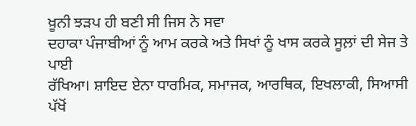ਖ਼ੂਨੀ ਝੜਪ ਹੀ ਬਣੀ ਸੀ ਜਿਸ ਨੇ ਸਵਾ
ਦਹਾਕਾ ਪੰਜਾਬੀਆਂ ਨੂੰ ਆਮ ਕਰਕੇ ਅਤੇ ਸਿਖਾਂ ਨੂੰ ਖਾਸ ਕਰਕੇ ਸੂਲ਼ਾਂ ਦੀ ਸੇਜ ਤੇ ਪਾਈ
ਰੱਖਿਆ। ਸ਼ਾਇਦ ਏਨਾ ਧਾਰਮਿਕ, ਸਮਾਜਕ, ਆਰਥਿਕ, ਇਖਲਾਕੀ, ਸਿਆਸੀ ਪੱਖੋਂ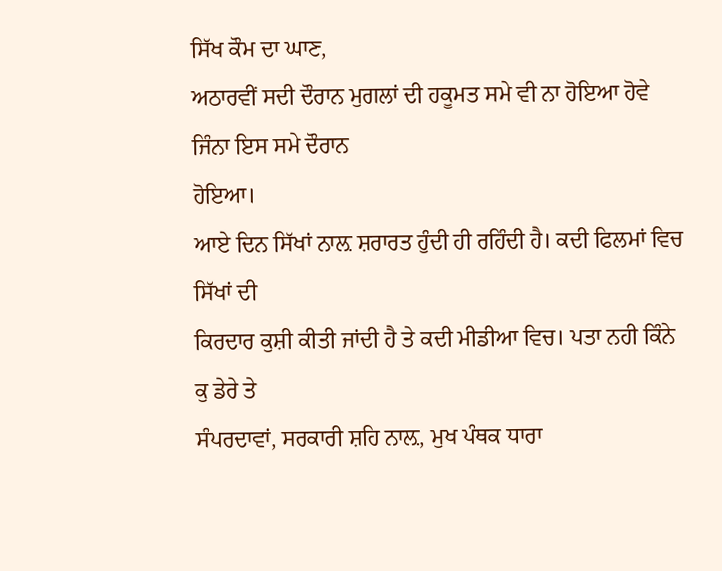ਸਿੱਖ ਕੌਮ ਦਾ ਘਾਣ,
ਅਠਾਰਵੀਂ ਸਦੀ ਦੌਰਾਨ ਮੁਗਲਾਂ ਦੀ ਹਕੂਮਤ ਸਮੇ ਵੀ ਨਾ ਹੋਇਆ ਹੋਵੇ ਜਿੰਨਾ ਇਸ ਸਮੇ ਦੌਰਾਨ
ਹੋਇਆ।
ਆਏ ਦਿਨ ਸਿੱਖਾਂ ਨਾਲ਼ ਸ਼ਰਾਰਤ ਹੁੰਦੀ ਹੀ ਰਹਿੰਦੀ ਹੈ। ਕਦੀ ਫਿਲਮਾਂ ਵਿਚ ਸਿੱਖਾਂ ਦੀ
ਕਿਰਦਾਰ ਕੁਸ਼ੀ ਕੀਤੀ ਜਾਂਦੀ ਹੈ ਤੇ ਕਦੀ ਮੀਡੀਆ ਵਿਚ। ਪਤਾ ਨਹੀ ਕਿੰਨੇ ਕੁ ਡੇਰੇ ਤੇ
ਸੰਪਰਦਾਵਾਂ, ਸਰਕਾਰੀ ਸ਼ਹਿ ਨਾਲ਼, ਮੁਖ ਪੰਥਕ ਧਾਰਾ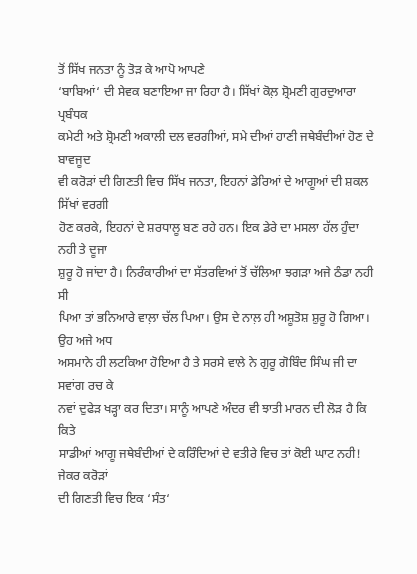ਤੋਂ ਸਿੱਖ ਜਨਤਾ ਨੂੰ ਤੋੜ ਕੇ ਆਪੋ ਆਪਣੇ
‘ਬਾਬਿਆਂ‘ ਦੀ ਸੇਵਕ ਬਣਾਇਆ ਜਾ ਰਿਹਾ ਹੈ। ਸਿੱਖਾਂ ਕੋਲ਼ ਸ਼੍ਰੋਮਣੀ ਗੁਰਦੁਆਰਾ ਪ੍ਰਬੰਧਕ
ਕਮੇਟੀ ਅਤੇ ਸ਼੍ਰੋਮਣੀ ਅਕਾਲੀ ਦਲ ਵਰਗੀਆਂ, ਸਮੇ ਦੀਆਂ ਹਾਣੀ ਜਥੇਬੰਦੀਆਂ ਹੋਣ ਦੇ ਬਾਵਜੂਦ
ਵੀ ਕਰੋੜਾਂ ਦੀ ਗਿਣਤੀ ਵਿਚ ਸਿੱਖ ਜਨਤਾ, ਇਹਨਾਂ ਡੇਰਿਆਂ ਦੇ ਆਗੂਆਂ ਦੀ ਸ਼ਕਲ ਸਿੱਖਾਂ ਵਰਗੀ
ਹੋਣ ਕਰਕੇ, ਇਹਨਾਂ ਦੇ ਸ਼ਰਧਾਲੂ ਬਣ ਰਹੇ ਹਨ। ਇਕ ਡੇਰੇ ਦਾ ਮਸਲਾ ਹੱਲ ਹੁੰਦਾ ਨਹੀ ਤੇ ਦੂਜਾ
ਸ਼ੁਰੂ ਹੋ ਜਾਂਦਾ ਹੈ। ਨਿਰੰਕਾਰੀਆਂ ਦਾ ਸੱਤਰਵਿਆਂ ਤੋਂ ਚੱਲਿਆ ਝਗੜਾ ਅਜੇ ਠੰਡਾ ਨਹੀ ਸੀ
ਪਿਆ ਤਾਂ ਭਨਿਆਰੇ ਵਾਲ਼ਾ ਚੱਲ ਪਿਆ। ਉਸ ਦੇ ਨਾਲ਼ ਹੀ ਅਸ਼ੂਤੋਸ਼ ਸ਼ੁਰੂ ਹੋ ਗਿਆ। ਉਹ ਅਜੇ ਅਧ
ਅਸਮਾਨੇ ਹੀ ਲਟਕਿਆ ਹੋਇਆ ਹੈ ਤੇ ਸਰਸੇ ਵਾਲੇ ਨੇ ਗੁਰੂ ਗੋਬਿੰਦ ਸਿੰਘ ਜੀ ਦਾ ਸਵਾਂਗ ਰਚ ਕੇ
ਨਵਾਂ ਦੁਫੇੜ ਖੜ੍ਹਾ ਕਰ ਦਿਤਾ। ਸਾਨੂੰ ਆਪਣੇ ਅੰਦਰ ਵੀ ਝਾਤੀ ਮਾਰਨ ਦੀ ਲੋੜ ਹੈ ਕਿ ਕਿਤੇ
ਸਾਡੀਆਂ ਆਗੂ ਜਥੇਬੰਦੀਆਂ ਦੇ ਕਰਿੰਦਿਆਂ ਦੇ ਵਤੀਰੇ ਵਿਚ ਤਾਂ ਕੋਈ ਘਾਟ ਨਹੀ! ਜੇਕਰ ਕਰੋੜਾਂ
ਦੀ ਗਿਣਤੀ ਵਿਚ ਇਕ ‘ਸੰਤ‘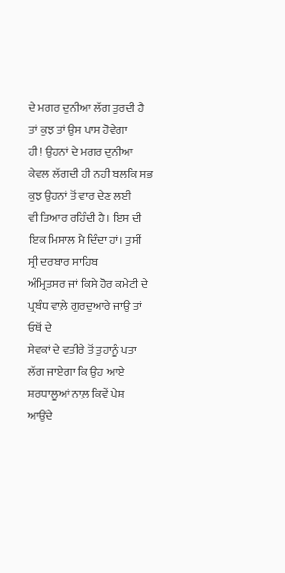ਦੇ ਮਗਰ ਦੁਨੀਆ ਲੱਗ ਤੁਰਦੀ ਹੈ ਤਾਂ ਕੁਝ ਤਾਂ ਉਸ ਪਾਸ ਹੋਵੇਗਾ
ਹੀ! ਉਹਨਾਂ ਦੇ ਮਗਰ ਦੁਨੀਆ ਕੇਵਲ ਲੱਗਦੀ ਹੀ ਨਹੀ ਬਲਕਿ ਸਭ ਕੁਝ ਉਹਨਾਂ ਤੋਂ ਵਾਰ ਦੇਣ ਲਈ
ਵੀ ਤਿਆਰ ਰਹਿੰਦੀ ਹੈ। ਇਸ ਦੀ ਇਕ ਮਿਸਾਲ ਮੈ ਦਿੰਦਾ ਹਾਂ। ਤੁਸੀਂ ਸ੍ਰੀ ਦਰਬਾਰ ਸਾਹਿਬ
ਅੰਮ੍ਰਿਤਸਰ ਜਾਂ ਕਿਸੇ ਹੋਰ ਕਮੇਟੀ ਦੇ ਪ੍ਰਬੰਧ ਵਾਲ਼ੇ ਗੁਰਦੁਆਰੇ ਜਾਉ ਤਾਂ ਓਥੋਂ ਦੇ
ਸੇਵਕਾਂ ਦੇ ਵਤੀਰੇ ਤੋਂ ਤੁਹਾਨੂੰ ਪਤਾ ਲੱਗ ਜਾਏਗਾ ਕਿ ਉਹ ਆਏ ਸ਼ਰਧਾਲੂਆਂ ਨਾਲ਼ ਕਿਵੇਂ ਪੇਸ਼
ਆਉਂਦੇ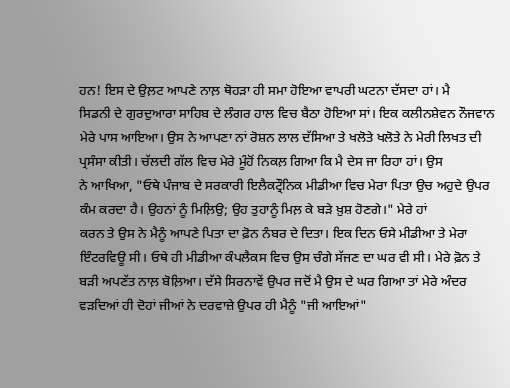ਹਨ! ਇਸ ਦੇ ਉਲ਼ਟ ਆਪਣੇ ਨਾਲ਼ ਥੋਹੜਾ ਹੀ ਸਮਾ ਹੋਇਆ ਵਾਪਰੀ ਘਟਨਾ ਦੱਸਦਾ ਹਾਂ। ਮੈ
ਸਿਡਨੀ ਦੇ ਗੁਰਦੁਆਰਾ ਸਾਹਿਬ ਦੇ ਲੰਗਰ ਹਾਲ ਵਿਚ ਬੈਠਾ ਹੋਇਆ ਸਾਂ। ਇਕ ਕਲੀਨਸ਼ੇਵਨ ਨੌਜਵਾਨ
ਮੇਰੇ ਪਾਸ ਆਇਆ। ਉਸ ਨੇ ਆਪਣਾ ਨਾਂ ਰੋਸ਼ਨ ਲਾਲ ਦੱਸਿਆ ਤੇ ਖਲੋਤੇ ਖਲੋਤੇ ਨੇ ਮੇਰੀ ਲਿਖਤ ਦੀ
ਪ੍ਰਸੰਸਾ ਕੀਤੀ। ਚੱਲਦੀ ਗੱਲ ਵਿਚ ਮੇਰੇ ਮੂੰਹੋਂ ਨਿਕਲ਼ ਗਿਆ ਕਿ ਮੈ ਦੇਸ ਜਾ ਰਿਹਾ ਹਾਂ। ਉਸ
ਨੇ ਆਖਿਆ, "ਓਥੇ ਪੰਜਾਬ ਦੇ ਸਰਕਾਰੀ ਇਲੈਕਟ੍ਰੌਨਿਕ ਮੀਡੀਆ ਵਿਚ ਮੇਰਾ ਪਿਤਾ ਉਚ ਅਹੁਦੇ ਉਪਰ
ਕੰਮ ਕਰਦਾ ਹੈ। ਉਹਨਾਂ ਨੂੰ ਮਿਲ਼ਿਉ; ਉਹ ਤੁਹਾਨੂੰ ਮਿਲ਼ ਕੇ ਬੜੇ ਖ਼ੁਸ਼ ਹੋਣਗੇ।" ਮੇਰੇ ਹਾਂ
ਕਰਨ ਤੇ ਉਸ ਨੇ ਮੈਨੂੰ ਆਪਣੇ ਪਿਤਾ ਦਾ ਫ਼ੋਨ ਨੰਬਰ ਦੇ ਦਿਤਾ। ਇਕ ਦਿਨ ਓਸੇ ਮੀਡੀਆ ਤੇ ਮੇਰਾ
ਇੰਟਰਵਿਊ ਸੀ। ਓਥੇ ਹੀ ਮੀਡੀਆ ਕੰਪਲੈਕਸ ਵਿਚ ਉਸ ਚੰਗੇ ਸੱਜਣ ਦਾ ਘਰ ਵੀ ਸੀ। ਮੇਰੇ ਫ਼ੋਨ ਤੇ
ਬੜੀ ਅਪਣੱਤ ਨਾਲ਼ ਬੋਲ਼ਿਆ। ਦੱਸੇ ਸਿਰਨਾਵੇਂ ਉਪਰ ਜਦੋਂ ਮੈ ਉਸ ਦੇ ਘਰ ਗਿਆ ਤਾਂ ਮੇਰੇ ਅੰਦਰ
ਵੜਦਿਆਂ ਹੀ ਦੋਹਾਂ ਜੀਆਂ ਨੇ ਦਰਵਾਜ਼ੇ ਉਪਰ ਹੀ ਮੈਨੂੰ "ਜੀ ਆਇਆਂ"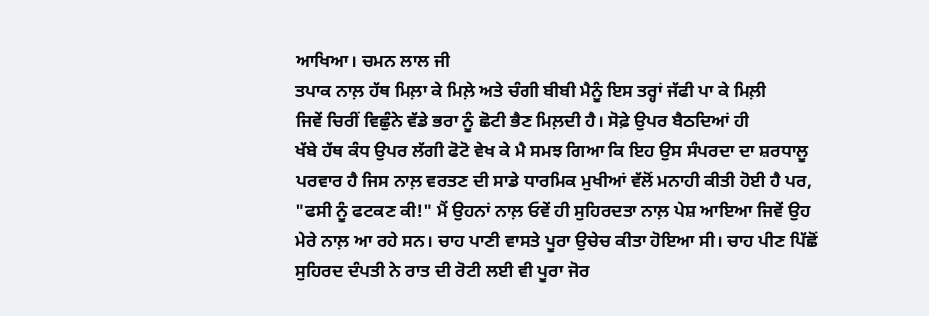ਆਖਿਆ। ਚਮਨ ਲਾਲ ਜੀ
ਤਪਾਕ ਨਾਲ਼ ਹੱਥ ਮਿਲ਼ਾ ਕੇ ਮਿਲ਼ੇ ਅਤੇ ਚੰਗੀ ਬੀਬੀ ਮੈਨੂੰ ਇਸ ਤਰ੍ਹਾਂ ਜੱਫੀ ਪਾ ਕੇ ਮਿਲ਼ੀ
ਜਿਵੇਂ ਚਿਰੀਂ ਵਿਛੁੰਨੇ ਵੱਡੇ ਭਰਾ ਨੂੰ ਛੋਟੀ ਭੈਣ ਮਿਲ਼ਦੀ ਹੈ। ਸੋਫ਼ੇ ਉਪਰ ਬੈਠਦਿਆਂ ਹੀ
ਖੱਬੇ ਹੱਥ ਕੰਧ ਉਪਰ ਲੱਗੀ ਫੋਟੋ ਵੇਖ ਕੇ ਮੈ ਸਮਝ ਗਿਆ ਕਿ ਇਹ ਉਸ ਸੰਪਰਦਾ ਦਾ ਸ਼ਰਧਾਲੂ
ਪਰਵਾਰ ਹੈ ਜਿਸ ਨਾਲ਼ ਵਰਤਣ ਦੀ ਸਾਡੇ ਧਾਰਮਿਕ ਮੁਖੀਆਂ ਵੱਲੋਂ ਮਨਾਹੀ ਕੀਤੀ ਹੋਈ ਹੈ ਪਰ,
"ਫਸੀ ਨੂੰ ਫਟਕਣ ਕੀ!" ਮੈਂ ਉਹਨਾਂ ਨਾਲ਼ ਓਵੇਂ ਹੀ ਸੁਹਿਰਦਤਾ ਨਾਲ਼ ਪੇਸ਼ ਆਇਆ ਜਿਵੇਂ ਉਹ
ਮੇਰੇ ਨਾਲ਼ ਆ ਰਹੇ ਸਨ। ਚਾਹ ਪਾਣੀ ਵਾਸਤੇ ਪੂਰਾ ਉਚੇਚ ਕੀਤਾ ਹੋਇਆ ਸੀ। ਚਾਹ ਪੀਣ ਪਿੱਛੋਂ
ਸੁਹਿਰਦ ਦੰਪਤੀ ਨੇ ਰਾਤ ਦੀ ਰੋਟੀ ਲਈ ਵੀ ਪੂਰਾ ਜੋਰ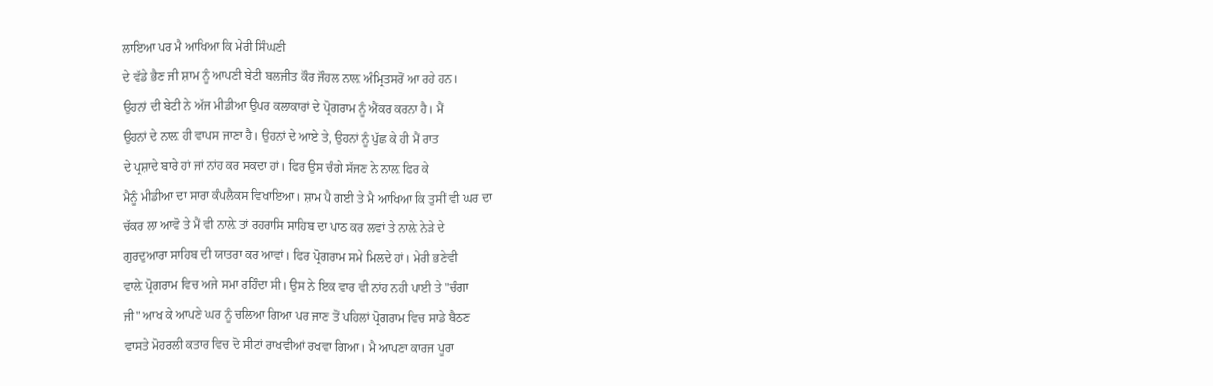ਲਾਇਆ ਪਰ ਮੈ ਆਖਿਆ ਕਿ ਮੇਰੀ ਸਿੰਘਣੀ
ਦੇ ਵੱਡੇ ਭੈਣ ਜੀ ਸ਼ਾਮ ਨੂੰ ਆਪਣੀ ਬੇਟੀ ਬਲਜੀਤ ਕੌਰ ਜੌਹਲ ਨਾਲ਼ ਅੰਮ੍ਰਿਤਸਰੋਂ ਆ ਰਹੇ ਹਨ।
ਉਹਨਾਂ ਦੀ ਬੇਟੀ ਨੇ ਅੱਜ ਮੀਡੀਆ ਉਪਰ ਕਲਾਕਾਰਾਂ ਦੇ ਪ੍ਰੋਗਰਾਮ ਨੂੰ ਐਂਕਰ ਕਰਨਾ ਹੈ। ਮੈਂ
ਉਹਨਾਂ ਦੇ ਨਾਲ਼ ਹੀ ਵਾਪਸ ਜਾਣਾ ਹੈ। ਉਹਨਾਂ ਦੇ ਆਏ ਤੇ, ਉਹਨਾਂ ਨੂੰ ਪੁੱਛ ਕੇ ਹੀ ਮੈਂ ਰਾਤ
ਦੇ ਪ੍ਰਸ਼ਾਦੇ ਬਾਰੇ ਹਾਂ ਜਾਂ ਨਾਂਹ ਕਰ ਸਕਦਾ ਹਾਂ। ਫਿਰ ਉਸ ਚੰਗੇ ਸੱਜਣ ਨੇ ਨਾਲ਼ ਫਿਰ ਕੇ
ਮੈਨੂੰ ਮੀਡੀਆ ਦਾ ਸਾਰਾ ਕੰਪਲੈਕਸ ਵਿਖਾਇਆ। ਸ਼ਾਮ ਪੈ ਗਈ ਤੇ ਮੈ ਆਖਿਆ ਕਿ ਤੁਸੀਂ ਵੀ ਘਰ ਦਾ
ਚੱਕਰ ਲਾ ਆਵੋ ਤੇ ਮੈਂ ਵੀ ਨਾਲ਼ੇ ਤਾਂ ਰਹਰਾਸਿ ਸਾਹਿਬ ਦਾ ਪਾਠ ਕਰ ਲਵਾਂ ਤੇ ਨਾਲ਼ੇ ਨੇੜੇ ਦੇ
ਗੁਰਦੁਆਰਾ ਸਾਹਿਬ ਦੀ ਯਾਤਰਾ ਕਰ ਆਵਾਂ। ਫਿਰ ਪ੍ਰੋਗਰਾਮ ਸਮੇ ਮਿਲਦੇ ਹਾਂ। ਮੇਰੀ ਭਣੇਵੀ
ਵਾਲ਼ੇ ਪ੍ਰੋਗਰਾਮ ਵਿਚ ਅਜੇ ਸਮਾ ਰਹਿੰਦਾ ਸੀ। ਉਸ ਨੇ ਇਕ ਵਾਰ ਵੀ ਨਾਂਹ ਨਹੀ ਪਾਈ ਤੇ "ਚੰਗਾ
ਜੀ" ਆਖ ਕੇ ਆਪਣੇ ਘਰ ਨੂੰ ਚਲਿਆ ਗਿਆ ਪਰ ਜਾਣ ਤੋਂ ਪਹਿਲਾਂ ਪ੍ਰੋਗਰਾਮ ਵਿਚ ਸਾਡੇ ਬੈਠਣ
ਵਾਸਤੇ ਮੋਹਰਲੀ ਕਤਾਰ ਵਿਚ ਦੋ ਸੀਟਾਂ ਰਾਖਵੀਆਂ ਰਖਵਾ ਗਿਆ। ਮੈ ਆਪਣਾ ਕਾਰਜ ਪੂਰਾ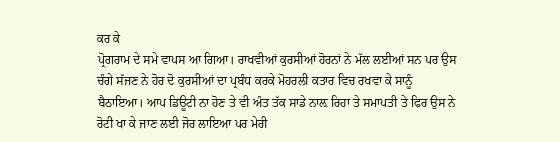ਕਰ ਕੇ
ਪ੍ਰੋਗਰਾਮ ਦੇ ਸਮੇ ਵਾਪਸ ਆ ਗਿਆ। ਰਾਖਵੀਆਂ ਕੁਰਸੀਆਂ ਹੋਰਨਾਂ ਨੇ ਮੱਲ ਲਈਆਂ ਸਨ ਪਰ ਉਸ
ਚੰਗੇ ਸੱਜਣ ਨੇ ਹੋਰ ਦੋ ਕੁਰਸੀਆਂ ਦਾ ਪ੍ਰਬੰਧ ਕਰਕੇ ਮੋਹਰਲੀ ਕਤਾਰ ਵਿਚ ਰਖਵਾ ਕੇ ਸਾਨੂੰ
ਬੈਠਾਇਆ। ਆਪ ਡਿਊਟੀ ਨਾ ਹੋਣ ਤੇ ਵੀ ਅੰਤ ਤੱਕ ਸਾਡੇ ਨਾਲ਼ ਰਿਹਾ ਤੇ ਸਮਾਪਤੀ ਤੇ ਫਿਰ ਉਸ ਨੇ
ਰੋਟੀ ਖਾ ਕੇ ਜਾਣ ਲਈ ਜੋਰ ਲਾਇਆ ਪਰ ਮੇਰੀ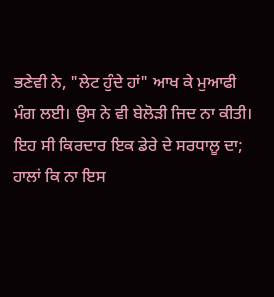ਭਣੇਵੀ ਨੇ, "ਲੇਟ ਹੁੰਦੇ ਹਾਂ" ਆਖ ਕੇ ਮੁਆਫੀ
ਮੰਗ ਲਈ। ਉਸ ਨੇ ਵੀ ਬੇਲੋੜੀ ਜਿਦ ਨਾ ਕੀਤੀ। ਇਹ ਸੀ ਕਿਰਦਾਰ ਇਕ ਡੇਰੇ ਦੇ ਸਰਧਾਲੂ ਦਾ;
ਹਾਲਾਂ ਕਿ ਨਾ ਇਸ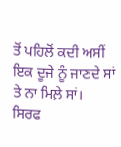ਤੋਂ ਪਹਿਲੋਂ ਕਦੀ ਅਸੀਂ ਇਕ ਦੂਜੇ ਨੂੰ ਜਾਣਦੇ ਸਾਂ ਤੇ ਨਾ ਮਿਲ਼ੇ ਸਾਂ।
ਸਿਰਫ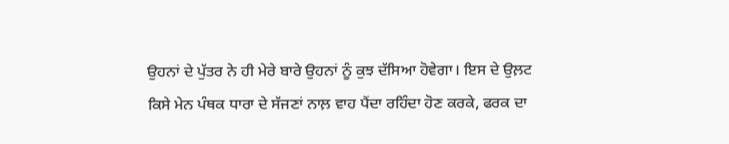ਉਹਨਾਂ ਦੇ ਪੁੱਤਰ ਨੇ ਹੀ ਮੇਰੇ ਬਾਰੇ ਉਹਨਾਂ ਨੂੰ ਕੁਝ ਦੱਸਿਆ ਹੋਵੇਗਾ। ਇਸ ਦੇ ਉਲ਼ਟ
ਕਿਸੇ ਮੇਨ ਪੰਥਕ ਧਾਰਾ ਦੇ ਸੱਜਣਾਂ ਨਾਲ਼ ਵਾਹ ਪੈਂਦਾ ਰਹਿੰਦਾ ਹੋਣ ਕਰਕੇ, ਫਰਕ ਦਾ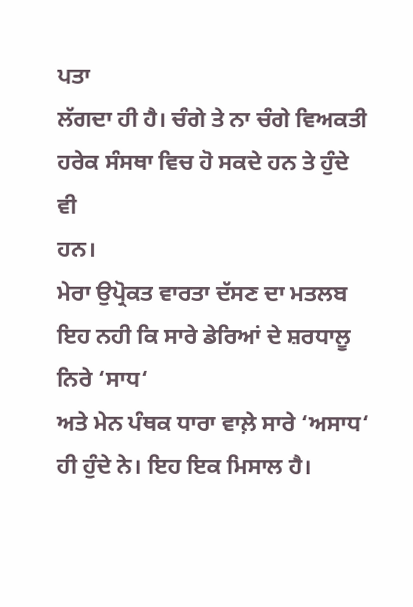ਪਤਾ
ਲੱਗਦਾ ਹੀ ਹੈ। ਚੰਗੇ ਤੇ ਨਾ ਚੰਗੇ ਵਿਅਕਤੀ ਹਰੇਕ ਸੰਸਥਾ ਵਿਚ ਹੋ ਸਕਦੇ ਹਨ ਤੇ ਹੁੰਦੇ ਵੀ
ਹਨ।
ਮੇਰਾ ਉਪ੍ਰੋਕਤ ਵਾਰਤਾ ਦੱਸਣ ਦਾ ਮਤਲਬ ਇਹ ਨਹੀ ਕਿ ਸਾਰੇ ਡੇਰਿਆਂ ਦੇ ਸ਼ਰਧਾਲੂ ਨਿਰੇ ‘ਸਾਧ‘
ਅਤੇ ਮੇਨ ਪੰਥਕ ਧਾਰਾ ਵਾਲ਼ੇ ਸਾਰੇ ‘ਅਸਾਧ‘ ਹੀ ਹੁੰਦੇ ਨੇ। ਇਹ ਇਕ ਮਿਸਾਲ ਹੈ।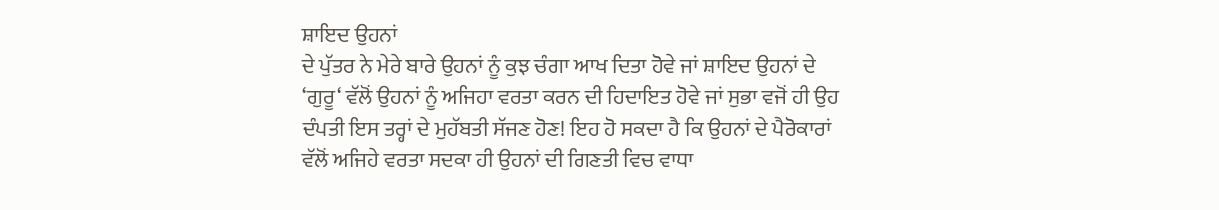ਸ਼ਾਇਦ ਉਹਨਾਂ
ਦੇ ਪੁੱਤਰ ਨੇ ਮੇਰੇ ਬਾਰੇ ਉਹਨਾਂ ਨੂੰ ਕੁਝ ਚੰਗਾ ਆਖ ਦਿਤਾ ਹੋਵੇ ਜਾਂ ਸ਼ਾਇਦ ਉਹਨਾਂ ਦੇ
‘ਗੁਰੂ‘ ਵੱਲੋਂ ਉਹਨਾਂ ਨੂੰ ਅਜਿਹਾ ਵਰਤਾ ਕਰਨ ਦੀ ਹਿਦਾਇਤ ਹੋਵੇ ਜਾਂ ਸੁਭਾ ਵਜੋਂ ਹੀ ਉਹ
ਦੰਪਤੀ ਇਸ ਤਰ੍ਹਾਂ ਦੇ ਮੁਹੱਬਤੀ ਸੱਜਣ ਹੋਣ! ਇਹ ਹੋ ਸਕਦਾ ਹੈ ਕਿ ਉਹਨਾਂ ਦੇ ਪੈਰੋਕਾਰਾਂ
ਵੱਲੋਂ ਅਜਿਹੇ ਵਰਤਾ ਸਦਕਾ ਹੀ ਉਹਨਾਂ ਦੀ ਗਿਣਤੀ ਵਿਚ ਵਾਧਾ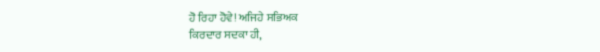ਹੋ ਰਿਹਾ ਹੋਵੇ! ਅਜਿਹੇ ਸਭਿਅਕ
ਕਿਰਦਾਰ ਸਦਕਾ ਹੀ,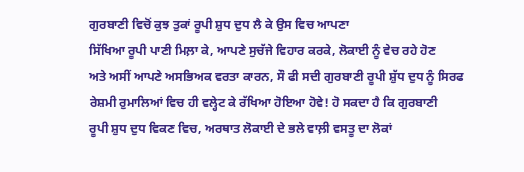ਗੁਰਬਾਣੀ ਵਿਚੋਂ ਕੁਝ ਤੁਕਾਂ ਰੂਪੀ ਸ਼ੁਧ ਦੁਧ ਲੈ ਕੇ ਉਸ ਵਿਚ ਆਪਣਾ
ਸਿੱਖਿਆ ਰੂਪੀ ਪਾਣੀ ਮਿਲ਼ਾ ਕੇ, ਆਪਣੇ ਸੁਚੱਜੇ ਵਿਹਾਰ ਕਰਕੇ, ਲੋਕਾਈ ਨੂੰ ਵੇਚ ਰਹੇ ਹੋਣ
ਅਤੇ ਅਸੀਂ ਆਪਣੇ ਅਸਭਿਅਕ ਵਰਤਾ ਕਾਰਨ, ਸੌ ਫੀ ਸਦੀ ਗੁਰਬਾਣੀ ਰੂਪੀ ਸ਼ੁੱਧ ਦੁਧ ਨੂੰ ਸਿਰਫ
ਰੇਸ਼ਮੀ ਰੁਮਾਲਿਆਂ ਵਿਚ ਹੀ ਵਲ੍ਹੇਟ ਕੇ ਰੱਖਿਆ ਹੋਇਆ ਹੋਵੇ! ਹੋ ਸਕਦਾ ਹੈ ਕਿ ਗੁਰਬਾਣੀ
ਰੂਪੀ ਸ਼ੁਧ ਦੁਧ ਵਿਕਣ ਵਿਚ, ਅਰਥਾਤ ਲੋਕਾਈ ਦੇ ਭਲੇ ਵਾਲ਼ੀ ਵਸਤੂ ਦਾ ਲੋਕਾਂ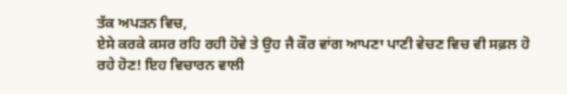ਤੱਕ ਅਪੜਨ ਵਿਚ,
ਏਸੇ ਕਰਕੇ ਕਸਰ ਰਹਿ ਰਹੀ ਹੋਵੇ ਤੇ ਉਹ ਜੈ ਕੌਰ ਵਾਂਗ ਆਪਣਾ ਪਾਣੀ ਵੇਚਣ ਵਿਚ ਵੀ ਸਫ਼ਲ ਹੋ
ਰਹੇ ਹੋਣ! ਇਹ ਵਿਚਾਰਨ ਵਾਲੀ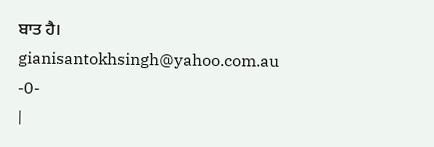ਬਾਤ ਹੈ।
gianisantokhsingh@yahoo.com.au
-0-
|